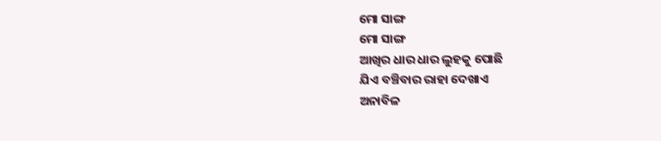ମୋ ସାଙ୍ଗ
ମୋ ସାଙ୍ଗ
ଆଖିର ଧାର ଧାର ଲୁହକୁ ପୋଛି
ଯିଏ ବଞ୍ଚିବାର ରାହା ଦେଖାଏ
ଅନାବିଳ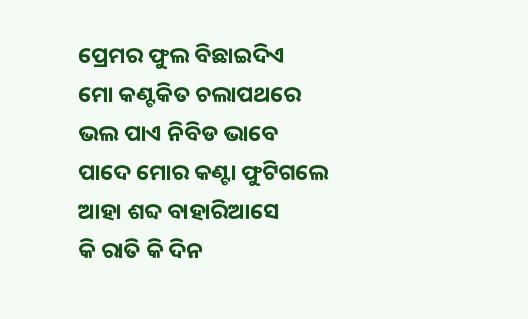ପ୍ରେମର ଫୁଲ ବିଛାଇଦିଏ
ମୋ କଣ୍ଟକିତ ଚଲାପଥରେ
ଭଲ ପାଏ ନିବିଡ ଭାବେ
ପାଦେ ମୋର କଣ୍ଟା ଫୁଟିଗଲେ
ଆହା ଶବ୍ଦ ବାହାରିଆସେ
କି ରାତି କି ଦିନ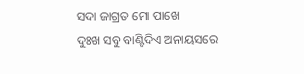ସଦା ଜାଗ୍ରତ ମୋ ପାଖେ
ଦୁଃଖ ସବୁ ବାଣ୍ଟିଦିଏ ଅନାୟସରେ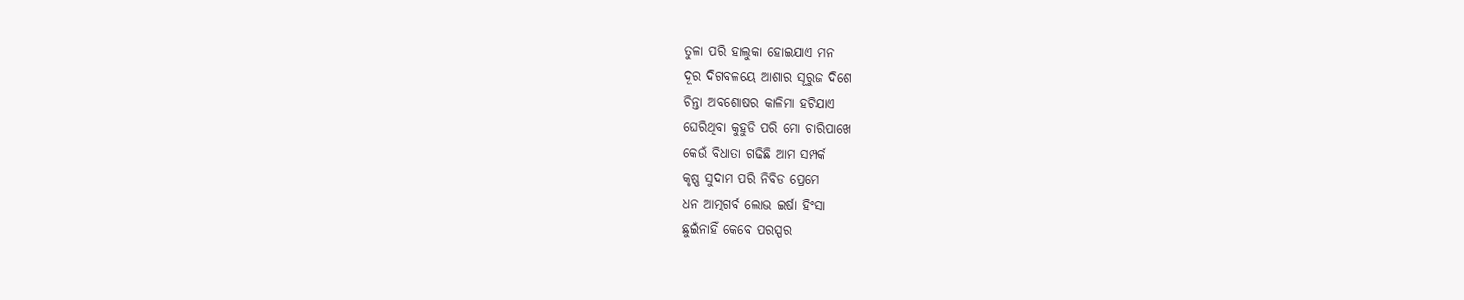ତୁଳା ପରି ହାଲୁକା ହୋଇଯାଏ ମନ
ଦୂର ଦିଗବଳୟେ ଆଶାର ସୂରୁଜ ଦିଶେ
ଚିନ୍ତା ଅବଶୋଷର କାଳିମା ହଟିଯାଏ
ଘେରିଥିବା କୁହୁଡି ପରି ମୋ ଚାରିପାଖେ
କେଉଁ ବିଧାତା ଗଢିଛି ଆମ ସମ୍ପର୍କ
କୃଷ୍ଣ ସୁଦାମ ପରି ନିବିଡ ପ୍ରେମେ
ଧନ ଆତ୍ମଗର୍ବ ଲୋଭ ଇର୍ଷା ହିଂସା
ଛୁଇଁନାହିଁ କେବେ ପରସ୍ପର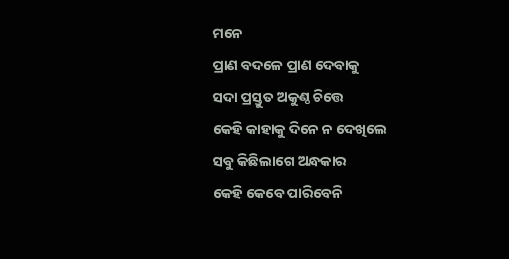ମନେ
ପ୍ରାଣ ବଦଳେ ପ୍ରାଣ ଦେବାକୁ
ସଦା ପ୍ରସ୍ତୁତ ଅକୁଣ୍ଠ ଚିତ୍ତେ
କେହି କାହାକୁ ଦିନେ ନ ଦେଖିଲେ
ସବୁ କିଛିଲାଗେ ଅନ୍ଧକାର
କେହି କେବେ ପାରିବେନି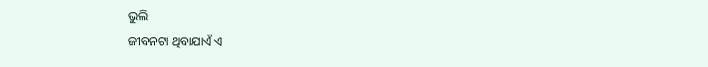ଭୁଲି
ଜୀବନଟା ଥିବାଯାଏଁ ଏ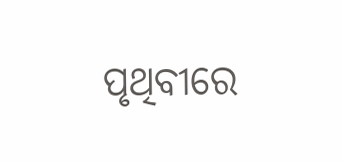ପୃଥିବୀରେ